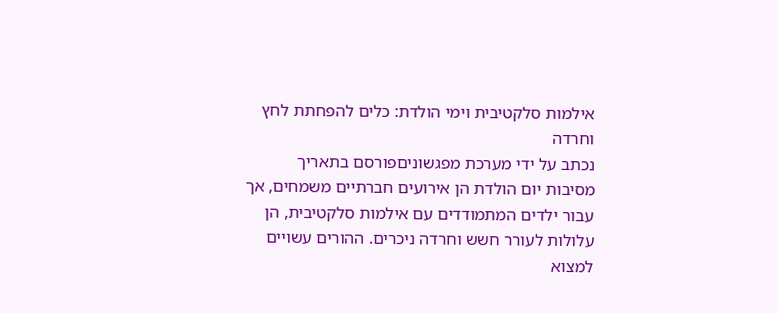אילמות סלקטיבית וימי הולדת: כלים להפחתת לחץ וחרדה
נכתב על ידי מערכת מפגשוניםפורסם בתאריך
מסיבות יום הולדת הן אירועים חברתיים משמחים, אך עבור ילדים המתמודדים עם אילמות סלקטיבית, הן עלולות לעורר חשש וחרדה ניכרים. ההורים עשויים למצוא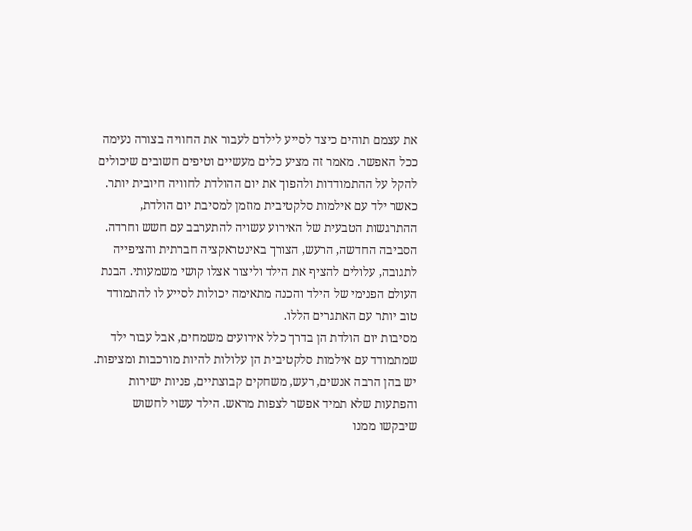את עצמם תוהים כיצד לסייע לילדם לעבור את החוויה בצורה נעימה ככל האפשר. מאמר זה מציע כלים מעשיים וטיפים חשובים שיכולים להקל על ההתמודדות ולהפוך את יום ההולדת לחוויה חיובית יותר.
כאשר ילד עם אילמות סלקטיבית מוזמן למסיבת יום הולדת, ההתרגשות הטבעית של האירוע עשויה להתערבב עם חשש וחרדה. הסביבה החדשה, הרעש, הצורך באינטראקציה חברתית והציפייה לתגובה, עלולים להציף את הילד וליצור אצלו קושי משמעותי. הבנת העולם הפנימי של הילד והכנה מתאימה יכולות לסייע לו להתמודד טוב יותר עם האתגרים הללו.
מסיבות יום הולדת הן בדרך כלל אירועים משמחים, אבל עבור ילד שמתמודד עם אילמות סלקטיבית הן עלולות להיות מורכבות ומציפות. יש בהן הרבה אנשים, רעש, משחקים קבוצתיים, פניות ישירות והפתעות שלא תמיד אפשר לצפות מראש. הילד עשוי לחשוש שיבקשו ממנו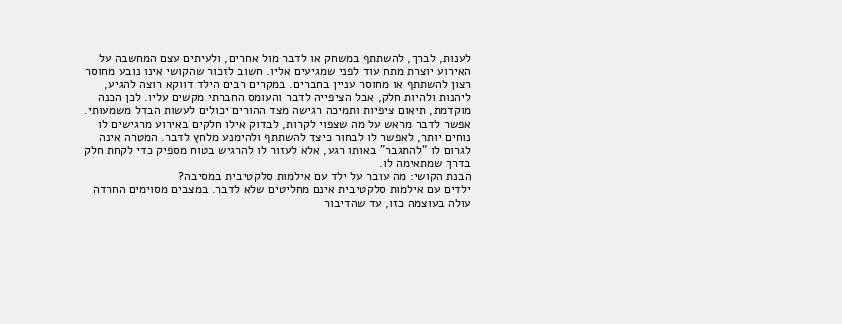לענות, לברך, להשתתף במשחק או לדבר מול אחרים, ולעיתים עצם המחשבה על האירוע יוצרת מתח עוד לפני שמגיעים אליו. חשוב לזכור שהקושי אינו נובע מחוסר רצון להשתתף או מחוסר עניין בחברים. במקרים רבים הילד דווקא רוצה להגיע, ליהנות ולהיות חלק, אבל הציפייה לדבר והעומס החברתי מקשים עליו. לכן הכנה מוקדמת, תיאום ציפיות ותמיכה רגישה מצד ההורים יכולים לעשות הבדל משמעותי. אפשר לדבר מראש על מה שצפוי לקרות, לבדוק אילו חלקים באירוע מרגישים לו נוחים יותר, לאפשר לו לבחור כיצד להשתתף ולהימנע מלחץ לדבר. המטרה אינה לגרום לו “להתגבר” באותו רגע, אלא לעזור לו להרגיש בטוח מספיק כדי לקחת חלק בדרך שמתאימה לו.
הבנת הקושי: מה עובר על ילד עם אילמות סלקטיבית במסיבה?
ילדים עם אילמות סלקטיבית אינם מחליטים שלא לדבר. במצבים מסוימים החרדה עולה בעוצמה כזו, עד שהדיבור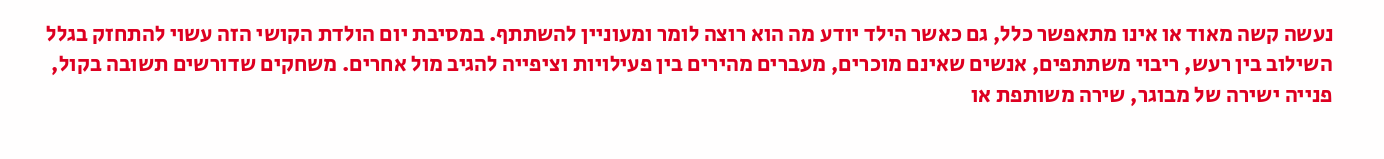נעשה קשה מאוד או אינו מתאפשר כלל, גם כאשר הילד יודע מה הוא רוצה לומר ומעוניין להשתתף. במסיבת יום הולדת הקושי הזה עשוי להתחזק בגלל השילוב בין רעש, ריבוי משתתפים, אנשים שאינם מוכרים, מעברים מהירים בין פעילויות וציפייה להגיב מול אחרים. משחקים שדורשים תשובה בקול, פנייה ישירה של מבוגר, שירה משותפת או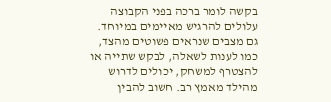בקשה לומר ברכה בפני הקבוצה עלולים להרגיש מאיימים במיוחד. גם מצבים שנראים פשוטים מהצד, כמו לענות לשאלה, לבקש שתייה או להצטרף למשחק, יכולים לדרוש מהילד מאמץ רב. חשוב להבין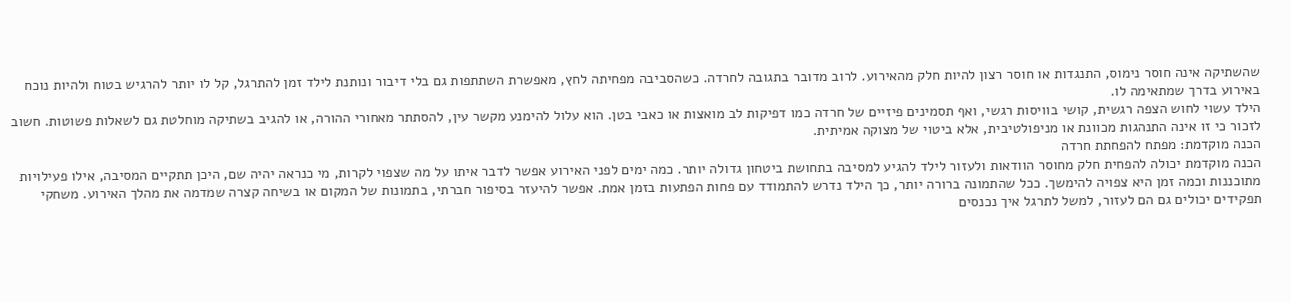שהשתיקה אינה חוסר נימוס, התנגדות או חוסר רצון להיות חלק מהאירוע. לרוב מדובר בתגובה לחרדה. כשהסביבה מפחיתה לחץ, מאפשרת השתתפות גם בלי דיבור ונותנת לילד זמן להתרגל, קל לו יותר להרגיש בטוח ולהיות נוכח באירוע בדרך שמתאימה לו.
הילד עשוי לחוש הצפה רגשית, קושי בוויסות רגשי, ואף תסמינים פיזיים של חרדה כמו דפיקות לב מואצות או כאבי בטן. הוא עלול להימנע מקשר עין, להסתתר מאחורי ההורה, או להגיב בשתיקה מוחלטת גם לשאלות פשוטות. חשוב לזכור כי זו אינה התנהגות מכוונת או מניפולטיבית, אלא ביטוי של מצוקה אמיתית.
הכנה מוקדמת: מפתח להפחתת חרדה
הכנה מוקדמת יכולה להפחית חלק מחוסר הוודאות ולעזור לילד להגיע למסיבה בתחושת ביטחון גדולה יותר. כמה ימים לפני האירוע אפשר לדבר איתו על מה שצפוי לקרות, מי כנראה יהיה שם, היכן תתקיים המסיבה, אילו פעילויות מתוכננות וכמה זמן היא צפויה להימשך. ככל שהתמונה ברורה יותר, כך הילד נדרש להתמודד עם פחות הפתעות בזמן אמת. אפשר להיעזר בסיפור חברתי, בתמונות של המקום או בשיחה קצרה שמדמה את מהלך האירוע. משחקי תפקידים יכולים גם הם לעזור, למשל לתרגל איך נכנסים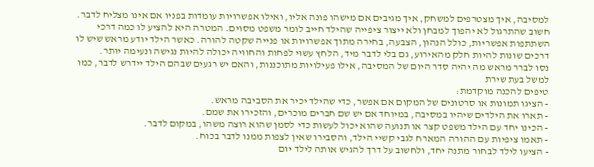למסיבה, איך מצטרפים למשחק, איך מגיבים אם מישהו פונה אליו, ואילו אפשרויות עומדות בפניו אם אינו מצליח לדבר. חשוב שהתרגול לא יהפוך למבחן ולא ייצור ציפייה שהילד חייב לומר משפט מסוים. המטרה היא להציע לו כמה דרכי השתתפות אפשריות, כולל הנהון, הצבעה, בחירה מתוך אפשרויות או פנייה שקטה להורה. כאשר הילד יודע מראש שיש לו דרכים שונות להיות חלק מהאירוע, גם בלי לדבר מיד, הלחץ עשוי לפחות והחוויה יכולה להיות נגישה ונעימה יותר.
נסו לברר מראש מה יהיה סדר היום של המסיבה, אילו פעילויות מתוכננות, והאם יש רגעים שבהם הילד יידרש לדבר, כמו למשל בעת שירת
טיפים להכנה מוקדמת:
- הציגו תמונות או סרטונים של המקום אם אפשר, כדי שהילד יכיר את הסביבה מראש.
- תארו את הילדים שיהיו במסיבה, במיוחד אם יש שם חברים מוכרים, והזכירו את שמם.
- הכינו יחד עם הילד משפט קצר או תנועה שהוא יכול לעשות כדי לסמן שהוא רוצה משהו, במקום לדבר.
- תאמו ציפיות עם ההורה המארח לגבי קשיי הילד, והסבירו שאין לצפות ממנו לדבר בכוח.
- הציעו לילד לבחור מתנה יחד, ולחשוב על דרך להגיש אותה לילד יום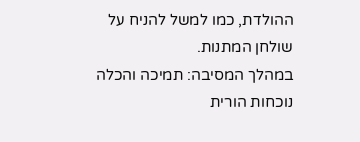ההולדת, כמו למשל להניח על שולחן המתנות.
במהלך המסיבה: תמיכה והכלה
נוכחות הורית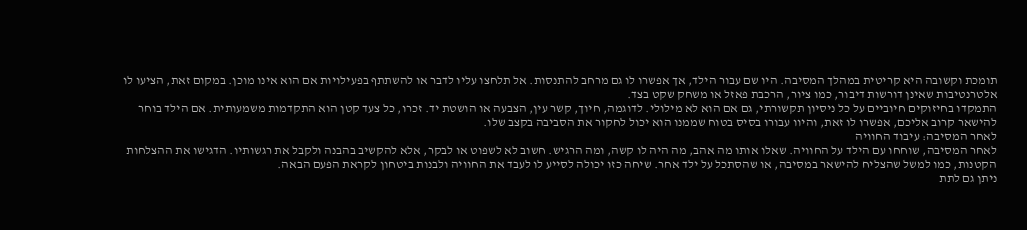תומכת וקשובה היא קריטית במהלך המסיבה. היו שם עבור הילד, אך אפשרו לו גם מרחב להתנסות. אל תלחצו עליו לדבר או להשתתף בפעילויות אם הוא אינו מוכן. במקום זאת, הציעו לו אלטרנטיבות שאינן דורשות דיבור, כמו ציור, הרכבת פאזל או משחק שקט בצד.
התמקדו בחיזוקים חיוביים על כל ניסיון תקשורתי, גם אם הוא לא מילולי. לדוגמה, חיוך, קשר עין, הצבעה או הושטת יד. זכרו, כל צעד קטן הוא התקדמות משמעותית. אם הילד בוחר להישאר קרוב אליכם, אפשרו לו זאת, והיוו עבורו בסיס בטוח שממנו הוא יכול לחקור את הסביבה בקצב שלו.
לאחר המסיבה: עיבוד החוויה
לאחר המסיבה, שוחחו עם הילד על החוויה. שאלו אותו מה אהב, מה היה לו קשה, ומה הרגיש. חשוב לא לשפוט או לבקר, אלא להקשיב בהבנה ולקבל את רגשותיו. הדגישו את ההצלחות הקטנות, כמו למשל שהצליח להישאר במסיבה, או שהסתכל על ילד אחר. שיחה כזו יכולה לסייע לו לעבד את החוויה ולבנות ביטחון לקראת הפעם הבאה.
ניתן גם לתת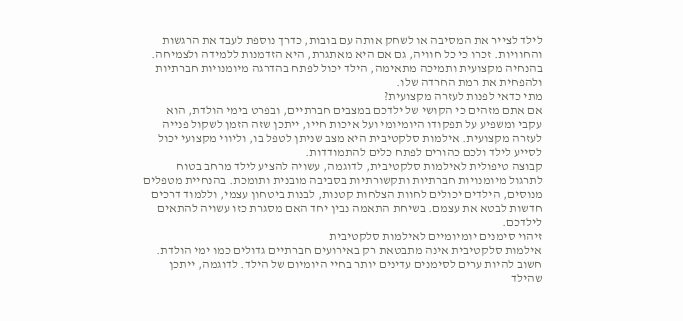לילד לצייר את המסיבה או לשחק אותה עם בובות, כדרך נוספת לעבד את הרגשות והחוויות. זכרו כי כל חוויה, גם אם היא מאתגרת, היא הזדמנות ללמידה ולצמיחה. בהנחיה מקצועית ותמיכה מתאימה, הילד יכול לפתח בהדרגה מיומנויות חברתיות ולהפחית את רמת החרדה שלו.
מתי כדאי לפנות לעזרה מקצועית?
אם אתם מזהים כי הקושי של ילדכם במצבים חברתיים, ובפרט בימי הולדת, הוא עקבי ומשפיע על תפקודו היומיומי ועל איכות חייו, ייתכן שזה הזמן לשקול פנייה לעזרה מקצועית. אילמות סלקטיבית היא מצב שניתן לטפל בו, וליווי מקצועי יכול לסייע לילד ולכם כהורים לפתח כלים להתמודדות.
קבוצה טיפולית לאילמות סלקטיבית, לדוגמה, עשויה להציע לילד מרחב בטוח לתרגול מיומנויות חברתיות ותקשורתיות בסביבה מובנית ותומכת. בהנחיית מטפלים מנוסים, הילדים יכולים לחוות הצלחות קטנות, לבנות ביטחון עצמי, וללמוד דרכים חדשות לבטא את עצמם. בשיחת התאמה נבין יחד האם מסגרת כזו עשויה להתאים לילדכם.
זיהוי סימנים יומיומיים לאילמות סלקטיבית
אילמות סלקטיבית אינה מתבטאת רק באירועים חברתיים גדולים כמו ימי הולדת. חשוב להיות ערים לסימנים עדינים יותר בחיי היומיום של הילד. לדוגמה, ייתכן שהילד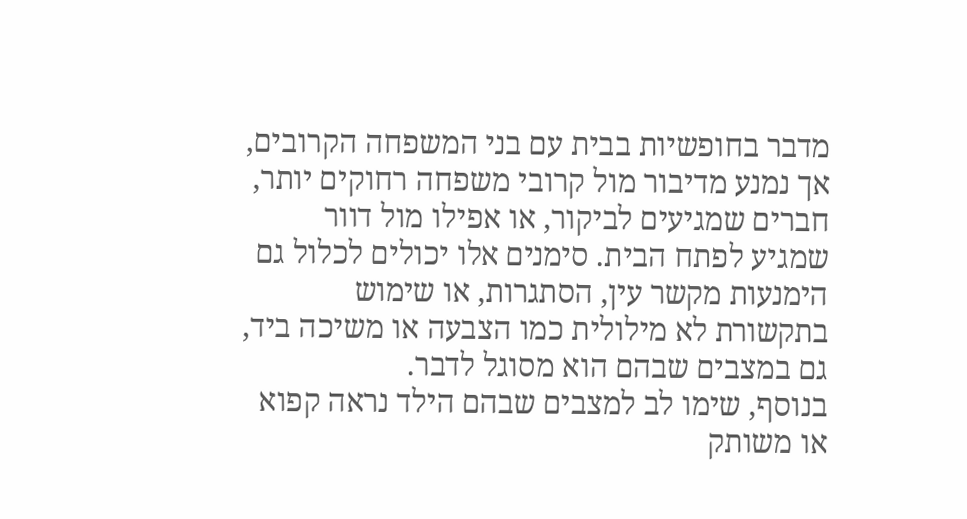מדבר בחופשיות בבית עם בני המשפחה הקרובים, אך נמנע מדיבור מול קרובי משפחה רחוקים יותר, חברים שמגיעים לביקור, או אפילו מול דוור שמגיע לפתח הבית. סימנים אלו יכולים לכלול גם הימנעות מקשר עין, הסתגרות, או שימוש בתקשורת לא מילולית כמו הצבעה או משיכה ביד, גם במצבים שבהם הוא מסוגל לדבר.
בנוסף, שימו לב למצבים שבהם הילד נראה קפוא או משותק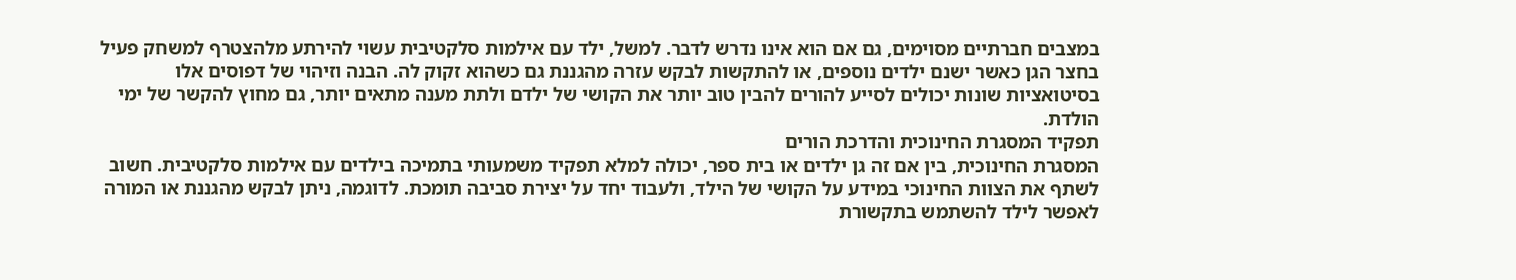במצבים חברתיים מסוימים, גם אם הוא אינו נדרש לדבר. למשל, ילד עם אילמות סלקטיבית עשוי להירתע מלהצטרף למשחק פעיל בחצר הגן כאשר ישנם ילדים נוספים, או להתקשות לבקש עזרה מהגננת גם כשהוא זקוק לה. הבנה וזיהוי של דפוסים אלו בסיטואציות שונות יכולים לסייע להורים להבין טוב יותר את הקושי של ילדם ולתת מענה מתאים יותר, גם מחוץ להקשר של ימי הולדת.
תפקיד המסגרת החינוכית והדרכת הורים
המסגרת החינוכית, בין אם זה גן ילדים או בית ספר, יכולה למלא תפקיד משמעותי בתמיכה בילדים עם אילמות סלקטיבית. חשוב לשתף את הצוות החינוכי במידע על הקושי של הילד, ולעבוד יחד על יצירת סביבה תומכת. לדוגמה, ניתן לבקש מהגננת או המורה לאפשר לילד להשתמש בתקשורת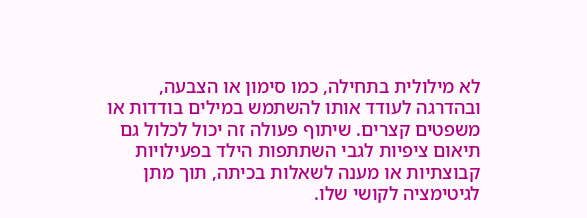לא מילולית בתחילה, כמו סימון או הצבעה, ובהדרגה לעודד אותו להשתמש במילים בודדות או משפטים קצרים. שיתוף פעולה זה יכול לכלול גם תיאום ציפיות לגבי השתתפות הילד בפעילויות קבוצתיות או מענה לשאלות בכיתה, תוך מתן לגיטימציה לקושי שלו.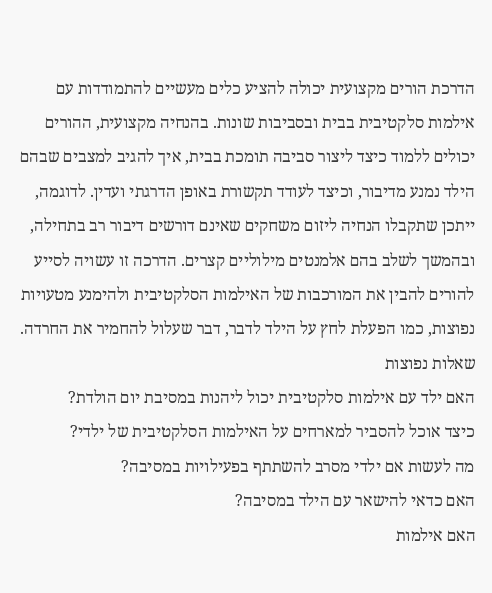הדרכת הורים מקצועית יכולה להציע כלים מעשיים להתמודדות עם אילמות סלקטיבית בבית ובסביבות שונות. בהנחיה מקצועית, ההורים יכולים ללמוד כיצד ליצור סביבה תומכת בבית, איך להגיב למצבים שבהם הילד נמנע מדיבור, וכיצד לעודד תקשורת באופן הדרגתי ועדין. לדוגמה, ייתכן שתקבלו הנחיה ליזום משחקים שאינם דורשים דיבור רב בתחילה, ובהמשך לשלב בהם אלמנטים מילוליים קצרים. הדרכה זו עשויה לסייע להורים להבין את המורכבות של האילמות הסלקטיבית ולהימנע מטעויות נפוצות, כמו הפעלת לחץ על הילד לדבר, דבר שעלול להחמיר את החרדה.
שאלות נפוצות
האם ילד עם אילמות סלקטיבית יכול ליהנות במסיבת יום הולדת?
כיצד אוכל להסביר למארחים על האילמות הסלקטיבית של ילדי?
מה לעשות אם ילדי מסרב להשתתף בפעילויות במסיבה?
האם כדאי להישאר עם הילד במסיבה?
האם אילמות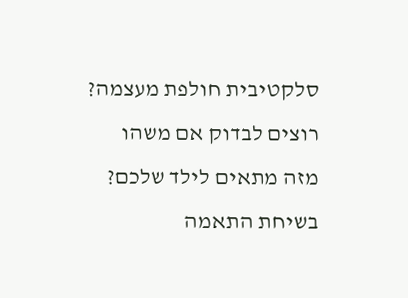סלקטיבית חולפת מעצמה?
רוצים לבדוק אם משהו מזה מתאים לילד שלכם?
בשיחת התאמה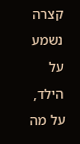קצרה נשמע על הילד, על מה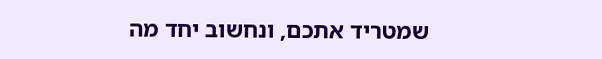שמטריד אתכם, ונחשוב יחד מה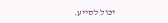יכול לסייע.